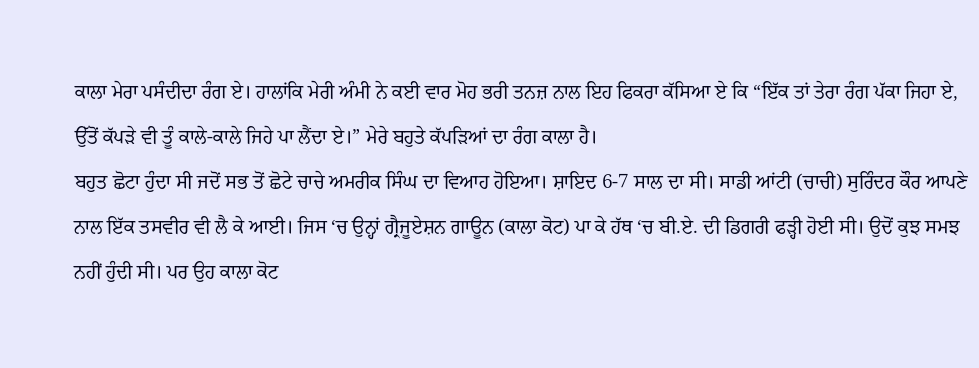ਕਾਲਾ ਮੇਰਾ ਪਸੰਦੀਦਾ ਰੰਗ ਏ। ਹਾਲਾਂਕਿ ਮੇਰੀ ਅੰਮੀ ਨੇ ਕਈ ਵਾਰ ਮੋਹ ਭਰੀ ਤਨਜ਼ ਨਾਲ ਇਹ ਫਿਕਰਾ ਕੱਸਿਆ ਏ ਕਿ “ਇੱਕ ਤਾਂ ਤੇਰਾ ਰੰਗ ਪੱਕਾ ਜਿਹਾ ਏ, ਉੱਤੋਂ ਕੱਪੜੇ ਵੀ ਤੂੰ ਕਾਲੇ-ਕਾਲੇ ਜਿਹੇ ਪਾ ਲੈਂਦਾ ਏ।” ਮੇਰੇ ਬਹੁਤੇ ਕੱਪੜਿਆਂ ਦਾ ਰੰਗ ਕਾਲਾ ਹੈ।
ਬਹੁਤ ਛੋਟਾ ਹੁੰਦਾ ਸੀ ਜਦੋਂ ਸਭ ਤੋਂ ਛੋਟੇ ਚਾਚੇ ਅਮਰੀਕ ਸਿੰਘ ਦਾ ਵਿਆਹ ਹੋਇਆ। ਸ਼ਾਇਦ 6-7 ਸਾਲ ਦਾ ਸੀ। ਸਾਡੀ ਆਂਟੀ (ਚਾਚੀ) ਸੁਰਿੰਦਰ ਕੌਰ ਆਪਣੇ ਨਾਲ ਇੱਕ ਤਸਵੀਰ ਵੀ ਲੈ ਕੇ ਆਈ। ਜਿਸ ‘ਚ ਉਨ੍ਹਾਂ ਗ੍ਰੈਜੂਏਸ਼ਨ ਗਾਊਨ (ਕਾਲਾ ਕੋਟ) ਪਾ ਕੇ ਹੱਥ ‘ਚ ਬੀ.ਏ. ਦੀ ਡਿਗਰੀ ਫੜ੍ਹੀ ਹੋਈ ਸੀ। ਉਦੋਂ ਕੁਝ ਸਮਝ ਨਹੀਂ ਹੁੰਦੀ ਸੀ। ਪਰ ਉਹ ਕਾਲਾ ਕੋਟ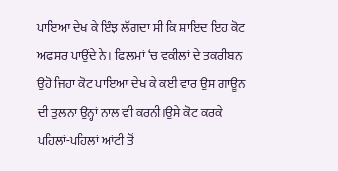ਪਾਇਆ ਦੇਖ ਕੇ ਇੰਝ ਲੱਗਦਾ ਸੀ ਕਿ ਸ਼ਾਇਦ ਇਹ ਕੋਟ ਅਫਸਰ ਪਾਉਂਦੇ ਨੇ। ਫਿਲਮਾਂ ‘ਚ ਵਕੀਲਾਂ ਦੇ ਤਕਰੀਬਨ ਉਹੋ ਜਿਹਾ ਕੋਟ ਪਾਇਆ ਦੇਖ ਕੇ ਕਈ ਵਾਰ ਉਸ ਗਾਊਨ ਦੀ ਤੁਲਨਾ ਉਨ੍ਹਾਂ ਨਾਲ ਵੀ ਕਰਨੀ।ਉਸੇ ਕੋਟ ਕਰਕੇ ਪਹਿਲਾਂ-ਪਹਿਲਾਂ ਆਂਟੀ ਤੋਂ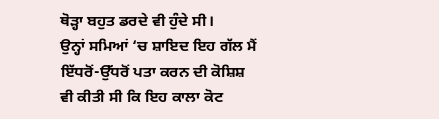ਥੋੜ੍ਹਾ ਬਹੁਤ ਡਰਦੇ ਵੀ ਹੁੰਦੇ ਸੀ।
ਉਨ੍ਹਾਂ ਸਮਿਆਂ ‘ਚ ਸ਼ਾਇਦ ਇਹ ਗੱਲ ਮੈਂ ਇੱਧਰੋਂ-ਉੱਧਰੋਂ ਪਤਾ ਕਰਨ ਦੀ ਕੋਸ਼ਿਸ਼ ਵੀ ਕੀਤੀ ਸੀ ਕਿ ਇਹ ਕਾਲਾ ਕੋਟ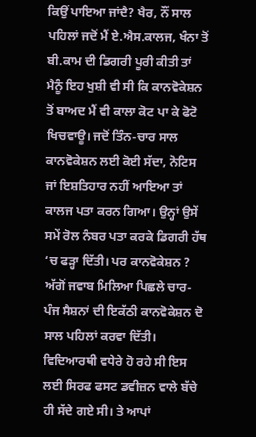ਕਿਉਂ ਪਾਇਆ ਜਾਂਦੈ? ਖੈਰ, ਨੌਂ ਸਾਲ ਪਹਿਲਾਂ ਜਦੋਂ ਮੈਂ ਏ.ਐਸ.ਕਾਲਜ, ਖੰਨਾ ਤੋਂ ਬੀ.ਕਾਮ ਦੀ ਡਿਗਰੀ ਪੂਰੀ ਕੀਤੀ ਤਾਂ ਮੈਨੂੰ ਇਹ ਖੁਸ਼ੀ ਵੀ ਸੀ ਕਿ ਕਾਨਵੋਕੇਸ਼ਨ ਤੋਂ ਬਾਅਦ ਮੈਂ ਵੀ ਕਾਲਾ ਕੋਟ ਪਾ ਕੇ ਫੋਟੋ ਖਿਚਵਾਊ। ਜਦੋਂ ਤਿੰਨ-ਚਾਰ ਸਾਲ ਕਾਨਵੋਕੇਸ਼ਨ ਲਈ ਕੋਈ ਸੱਦਾ, ਨੋਟਿਸ ਜਾਂ ਇਸ਼ਤਿਹਾਰ ਨਹੀਂ ਆਇਆ ਤਾਂ ਕਾਲਜ ਪਤਾ ਕਰਨ ਗਿਆ। ਉਨ੍ਹਾਂ ਉਸੇਂ ਸਮੇਂ ਰੋਲ ਨੰਬਰ ਪਤਾ ਕਰਕੇ ਡਿਗਰੀ ਹੱਥ ‘ਚ ਫੜ੍ਹਾ ਦਿੱਤੀ। ਪਰ ਕਾਨਵੋਕੇਸ਼ਨ ? ਅੱਗੋਂ ਜਵਾਬ ਮਿਲਿਆ ਪਿਛਲੇ ਚਾਰ-ਪੰਜ ਸੈਸ਼ਨਾਂ ਦੀ ਇਕੱਠੀ ਕਾਨਵੋਕੇਸ਼ਨ ਦੋ ਸਾਲ ਪਹਿਲਾਂ ਕਰਵਾ ਦਿੱਤੀ। ਵਿਦਿਆਰਥੀ ਵਧੇਰੇ ਹੋ ਰਹੇ ਸੀ ਇਸ ਲਈ ਸਿਰਫ ਫਸਟ ਡਵੀਜ਼ਨ ਵਾਲੇ ਬੱਚੇ ਹੀ ਸੱਦੇ ਗਏ ਸੀ। ਤੇ ਆਪਾਂ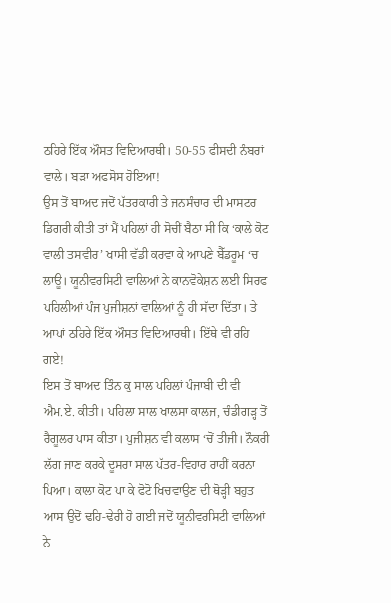ਠਹਿਰੇ ਇੱਕ ਔਸਤ ਵਿਦਿਆਰਥੀ। 50-55 ਫੀਸਦੀ ਨੰਬਰਾਂ ਵਾਲੇ। ਬੜਾ ਅਫਸੋਸ ਹੋਇਆ!
ਉਸ ਤੋਂ ਬਾਅਦ ਜਦੋਂ ਪੱਤਰਕਾਰੀ ਤੇ ਜਨਸੰਚਾਰ ਦੀ ਮਾਸਟਰ ਡਿਗਰੀ ਕੀਤੀ ਤਾਂ ਮੈਂ ਪਹਿਲਾਂ ਹੀ ਸੋਚੀਂ ਬੈਠਾ ਸੀ ਕਿ ‘ਕਾਲੇ ਕੋਟ ਵਾਲੀ ਤਸਵੀਰ’ ਖਾਸੀ ਵੱਡੀ ਕਰਵਾ ਕੇ ਆਪਣੇ ਬੈੱਡਰੂਮ ‘ਚ ਲਾਊ। ਯੂਨੀਵਰਸਿਟੀ ਵਾਲਿਆਂ ਨੇ ਕਾਨਵੋਕੇਸ਼ਨ ਲਈ ਸਿਰਫ ਪਹਿਲੀਆਂ ਪੰਜ ਪੁਜੀਸ਼ਨਾਂ ਵਾਲਿਆਂ ਨੂੰ ਹੀ ਸੱਦਾ ਦਿੱਤਾ। ਤੇ ਆਪਾਂ ਠਹਿਰੇ ਇੱਕ ਔਸਤ ਵਿਦਿਆਰਥੀ। ਇੱਥੇ ਵੀ ਰਹਿ ਗਏ!
ਇਸ ਤੋਂ ਬਾਅਦ ਤਿੰਨ ਕੁ ਸਾਲ ਪਹਿਲਾਂ ਪੰਜਾਬੀ ਦੀ ਵੀ ਐਮ.ਏ. ਕੀਤੀ। ਪਹਿਲਾ ਸਾਲ ਖਾਲਸਾ ਕਾਲਜ, ਚੰਡੀਗੜ੍ਹ ਤੋਂ ਰੈਗੂਲਰ ਪਾਸ ਕੀਤਾ। ਪੁਜੀਸ਼ਨ ਵੀ ਕਲਾਸ ‘ਚੋਂ ਤੀਜੀ। ਨੌਕਰੀ ਲੱਗ ਜਾਣ ਕਰਕੇ ਦੂਸਰਾ ਸਾਲ ਪੱਤਰ-ਵਿਹਾਰ ਰਾਹੀਂ ਕਰਨਾ ਪਿਆ। ਕਾਲਾ ਕੋਟ ਪਾ ਕੇ ਫੋਟੋ ਖਿਚਵਾਉਣ ਦੀ ਥੋੜ੍ਹੀ ਬਹੁਤ ਆਸ ਉਦੋਂ ਢਹਿ-ਢੇਰੀ ਹੋ ਗਈ ਜਦੋਂ ਯੂਨੀਵਰਸਿਟੀ ਵਾਲਿਆਂ ਨੇ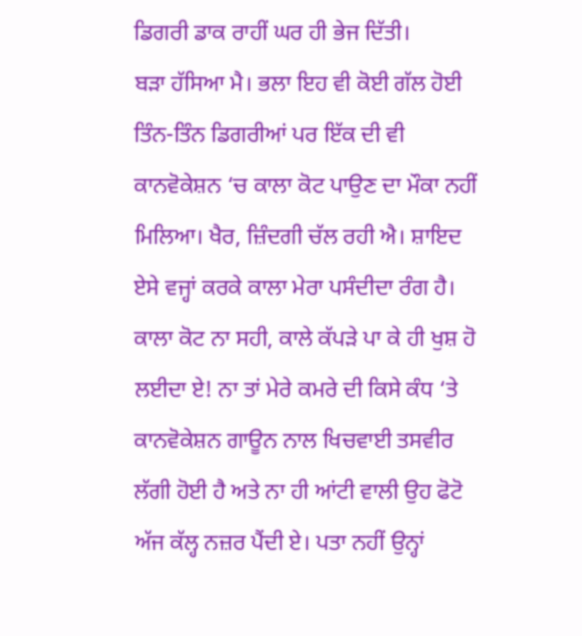ਡਿਗਰੀ ਡਾਕ ਰਾਹੀਂ ਘਰ ਹੀ ਭੇਜ ਦਿੱਤੀ।
ਬੜਾ ਹੱਸਿਆ ਮੈ। ਭਲਾ ਇਹ ਵੀ ਕੋਈ ਗੱਲ ਹੋਈ ਤਿੰਨ-ਤਿੰਨ ਡਿਗਰੀਆਂ ਪਰ ਇੱਕ ਦੀ ਵੀ ਕਾਨਵੋਕੇਸ਼ਨ ‘ਚ ਕਾਲਾ ਕੋਟ ਪਾਉਣ ਦਾ ਮੌਕਾ ਨਹੀਂ ਮਿਲਿਆ। ਖੈਰ, ਜ਼ਿੰਦਗੀ ਚੱਲ ਰਹੀ ਐ। ਸ਼ਾਇਦ ਏਸੇ ਵਜ੍ਹਾਂ ਕਰਕੇ ਕਾਲਾ ਮੇਰਾ ਪਸੰਦੀਦਾ ਰੰਗ ਹੈ। ਕਾਲਾ ਕੋਟ ਨਾ ਸਹੀ, ਕਾਲੇ ਕੱਪੜੇ ਪਾ ਕੇ ਹੀ ਖੁਸ਼ ਹੋ ਲਈਦਾ ਏ! ਨਾ ਤਾਂ ਮੇਰੇ ਕਮਰੇ ਦੀ ਕਿਸੇ ਕੰਧ ‘ਤੇ ਕਾਨਵੋਕੇਸ਼ਨ ਗਾਊਨ ਨਾਲ ਖਿਚਵਾਈ ਤਸਵੀਰ ਲੱਗੀ ਹੋਈ ਹੈ ਅਤੇ ਨਾ ਹੀ ਆਂਟੀ ਵਾਲੀ ਉਹ ਫੋਟੋ ਅੱਜ ਕੱਲ੍ਹ ਨਜ਼ਰ ਪੈਂਦੀ ਏ। ਪਤਾ ਨਹੀਂ ਉਨ੍ਹਾਂ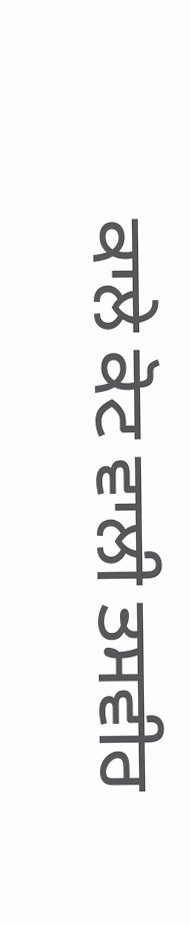ਕਾਲੇ ਕੋਟ ਵਾਲੀ ਤਸਵੀਰ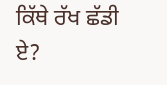ਕਿੱਥੇ ਰੱਖ ਛੱਡੀ ਏ?